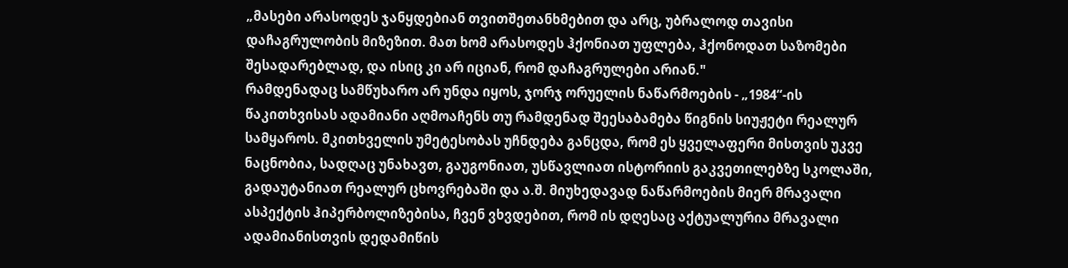„მასები არასოდეს ჯანყდებიან თვითშეთანხმებით და არც, უბრალოდ თავისი დაჩაგრულობის მიზეზით. მათ ხომ არასოდეს ჰქონიათ უფლება, ჰქონოდათ საზომები შესადარებლად, და ისიც კი არ იციან, რომ დაჩაგრულები არიან."
რამდენადაც სამწუხარო არ უნდა იყოს, ჯორჯ ორუელის ნაწარმოების - „1984“-ის წაკითხვისას ადამიანი აღმოაჩენს თუ რამდენად შეესაბამება წიგნის სიუჟეტი რეალურ სამყაროს. მკითხველის უმეტესობას უჩნდება განცდა, რომ ეს ყველაფერი მისთვის უკვე ნაცნობია, სადღაც უნახავთ, გაუგონიათ, უსწავლიათ ისტორიის გაკვეთილებზე სკოლაში, გადაუტანიათ რეალურ ცხოვრებაში და ა.შ. მიუხედავად ნაწარმოების მიერ მრავალი ასპექტის ჰიპერბოლიზებისა, ჩვენ ვხვდებით, რომ ის დღესაც აქტუალურია მრავალი ადამიანისთვის დედამიწის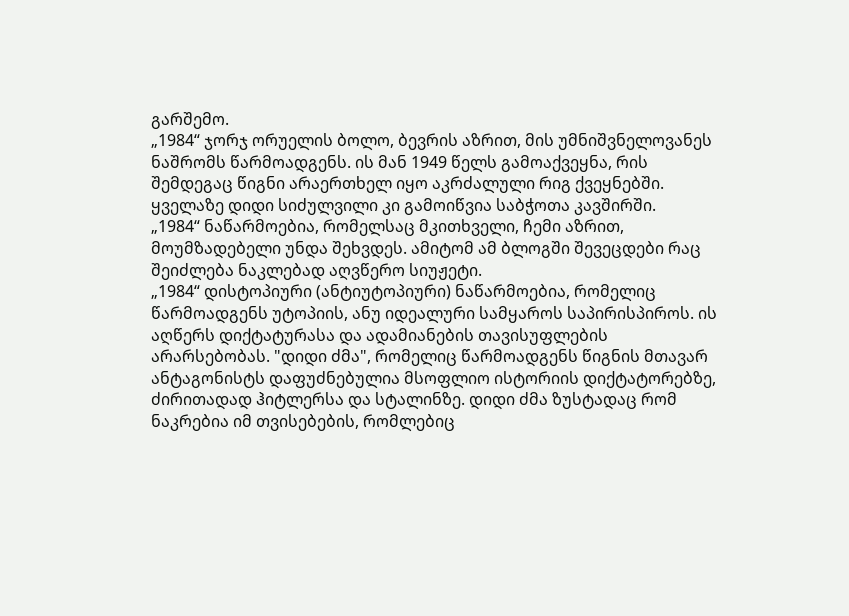გარშემო.
„1984“ ჯორჯ ორუელის ბოლო, ბევრის აზრით, მის უმნიშვნელოვანეს ნაშრომს წარმოადგენს. ის მან 1949 წელს გამოაქვეყნა, რის შემდეგაც წიგნი არაერთხელ იყო აკრძალული რიგ ქვეყნებში. ყველაზე დიდი სიძულვილი კი გამოიწვია საბჭოთა კავშირში.
„1984“ ნაწარმოებია, რომელსაც მკითხველი, ჩემი აზრით, მოუმზადებელი უნდა შეხვდეს. ამიტომ ამ ბლოგში შევეცდები რაც შეიძლება ნაკლებად აღვწერო სიუჟეტი.
„1984“ დისტოპიური (ანტიუტოპიური) ნაწარმოებია, რომელიც წარმოადგენს უტოპიის, ანუ იდეალური სამყაროს საპირისპიროს. ის აღწერს დიქტატურასა და ადამიანების თავისუფლების არარსებობას. "დიდი ძმა", რომელიც წარმოადგენს წიგნის მთავარ ანტაგონისტს დაფუძნებულია მსოფლიო ისტორიის დიქტატორებზე, ძირითადად ჰიტლერსა და სტალინზე. დიდი ძმა ზუსტადაც რომ ნაკრებია იმ თვისებების, რომლებიც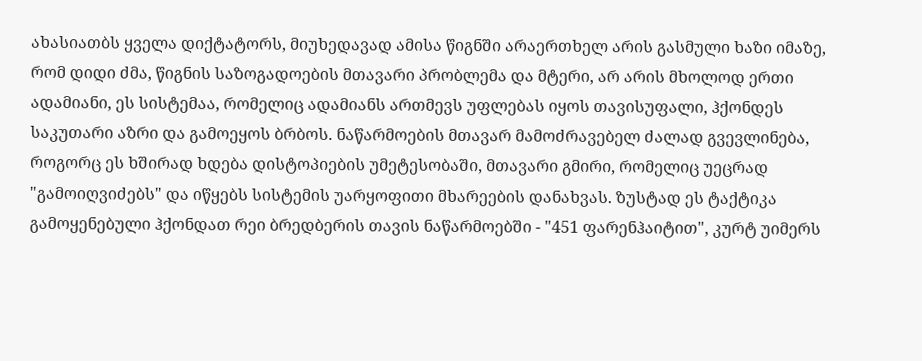ახასიათბს ყველა დიქტატორს, მიუხედავად ამისა წიგნში არაერთხელ არის გასმული ხაზი იმაზე, რომ დიდი ძმა, წიგნის საზოგადოების მთავარი პრობლემა და მტერი, არ არის მხოლოდ ერთი ადამიანი, ეს სისტემაა, რომელიც ადამიანს ართმევს უფლებას იყოს თავისუფალი, ჰქონდეს საკუთარი აზრი და გამოეყოს ბრბოს. ნაწარმოების მთავარ მამოძრავებელ ძალად გვევლინება, როგორც ეს ხშირად ხდება დისტოპიების უმეტესობაში, მთავარი გმირი, რომელიც უეცრად "გამოიღვიძებს" და იწყებს სისტემის უარყოფითი მხარეების დანახვას. ზუსტად ეს ტაქტიკა გამოყენებული ჰქონდათ რეი ბრედბერის თავის ნაწარმოებში - "451 ფარენჰაიტით", კურტ უიმერს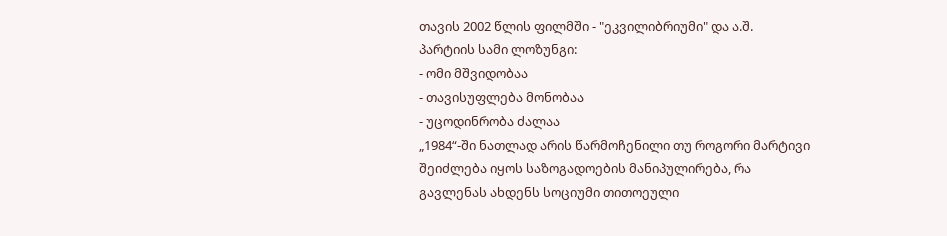თავის 2002 წლის ფილმში - "ეკვილიბრიუმი" და ა.შ.
პარტიის სამი ლოზუნგი:
- ომი მშვიდობაა
- თავისუფლება მონობაა
- უცოდინრობა ძალაა
„1984“-ში ნათლად არის წარმოჩენილი თუ როგორი მარტივი შეიძლება იყოს საზოგადოების მანიპულირება, რა გავლენას ახდენს სოციუმი თითოეული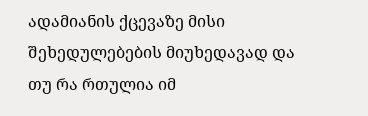ადამიანის ქცევაზე მისი შეხედულებების მიუხედავად და თუ რა რთულია იმ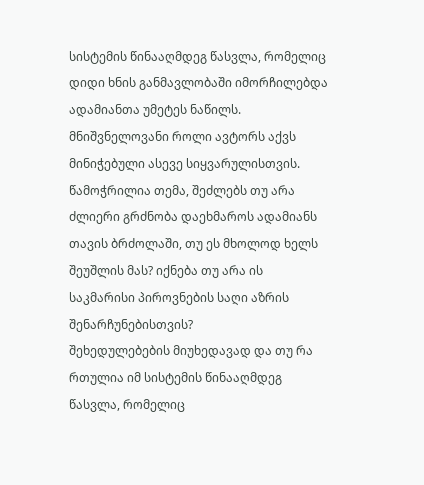სისტემის წინააღმდეგ წასვლა, რომელიც დიდი ხნის განმავლობაში იმორჩილებდა ადამიანთა უმეტეს ნაწილს. მნიშვნელოვანი როლი ავტორს აქვს მინიჭებული ასევე სიყვარულისთვის. წამოჭრილია თემა, შეძლებს თუ არა ძლიერი გრძნობა დაეხმაროს ადამიანს თავის ბრძოლაში, თუ ეს მხოლოდ ხელს შეუშლის მას? იქნება თუ არა ის საკმარისი პიროვნების საღი აზრის შენარჩუნებისთვის?
შეხედულებების მიუხედავად და თუ რა რთულია იმ სისტემის წინააღმდეგ წასვლა, რომელიც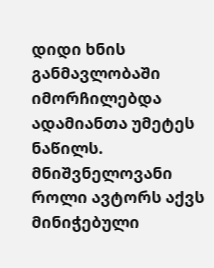დიდი ხნის განმავლობაში იმორჩილებდა ადამიანთა უმეტეს ნაწილს. მნიშვნელოვანი როლი ავტორს აქვს მინიჭებული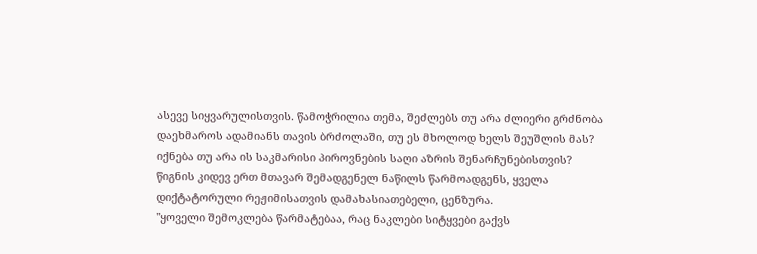ასევე სიყვარულისთვის. წამოჭრილია თემა, შეძლებს თუ არა ძლიერი გრძნობა დაეხმაროს ადამიანს თავის ბრძოლაში, თუ ეს მხოლოდ ხელს შეუშლის მას? იქნება თუ არა ის საკმარისი პიროვნების საღი აზრის შენარჩუნებისთვის?
წიგნის კიდევ ერთ მთავარ შემადგენელ ნაწილს წარმოადგენს, ყველა დიქტატორული რეჟიმისათვის დამახასიათებელი, ცენზურა.
"ყოველი შემოკლება წარმატებაა, რაც ნაკლები სიტყვები გაქვს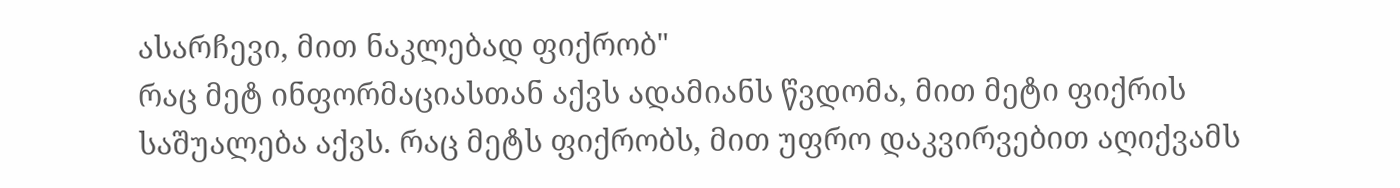ასარჩევი, მით ნაკლებად ფიქრობ"
რაც მეტ ინფორმაციასთან აქვს ადამიანს წვდომა, მით მეტი ფიქრის საშუალება აქვს. რაც მეტს ფიქრობს, მით უფრო დაკვირვებით აღიქვამს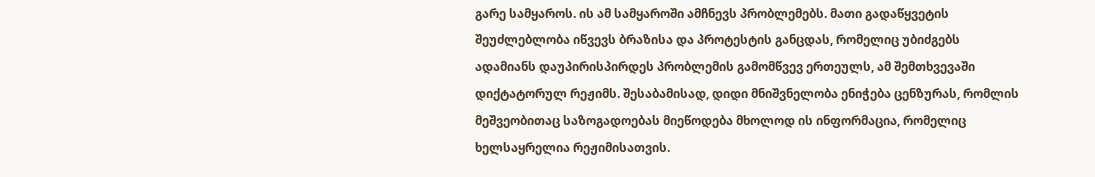გარე სამყაროს. ის ამ სამყაროში ამჩნევს პრობლემებს. მათი გადაწყვეტის შეუძლებლობა იწვევს ბრაზისა და პროტესტის განცდას, რომელიც უბიძგებს ადამიანს დაუპირისპირდეს პრობლემის გამომწვევ ერთეულს, ამ შემთხვევაში დიქტატორულ რეჟიმს. შესაბამისად, დიდი მნიშვნელობა ენიჭება ცენზურას, რომლის მეშვეობითაც საზოგადოებას მიეწოდება მხოლოდ ის ინფორმაცია, რომელიც ხელსაყრელია რეჟიმისათვის.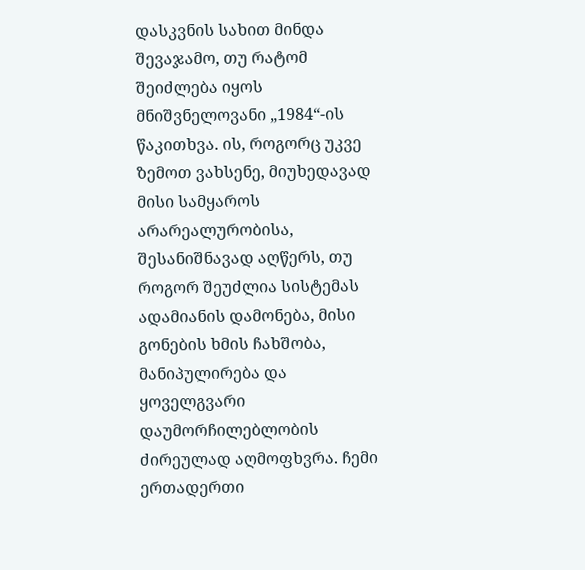დასკვნის სახით მინდა შევაჯამო, თუ რატომ შეიძლება იყოს მნიშვნელოვანი „1984“-ის წაკითხვა. ის, როგორც უკვე ზემოთ ვახსენე, მიუხედავად მისი სამყაროს არარეალურობისა, შესანიშნავად აღწერს, თუ როგორ შეუძლია სისტემას ადამიანის დამონება, მისი გონების ხმის ჩახშობა, მანიპულირება და ყოველგვარი დაუმორჩილებლობის ძირეულად აღმოფხვრა. ჩემი ერთადერთი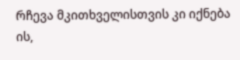რჩევა მკითხველისთვის კი იქნება ის,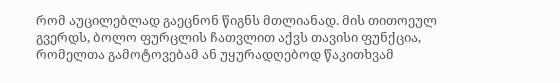რომ აუცილებლად გაეცნონ წიგნს მთლიანად. მის თითოეულ გვერდს, ბოლო ფურცლის ჩათვლით აქვს თავისი ფუნქცია, რომელთა გამოტოვებამ ან უყურადღებოდ წაკითხვამ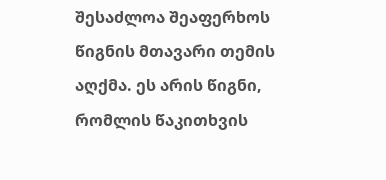შესაძლოა შეაფერხოს წიგნის მთავარი თემის აღქმა. ეს არის წიგნი, რომლის წაკითხვის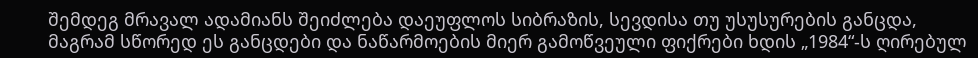შემდეგ მრავალ ადამიანს შეიძლება დაეუფლოს სიბრაზის, სევდისა თუ უსუსურების განცდა, მაგრამ სწორედ ეს განცდები და ნაწარმოების მიერ გამოწვეული ფიქრები ხდის „1984“-ს ღირებულ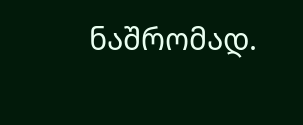ნაშრომად.